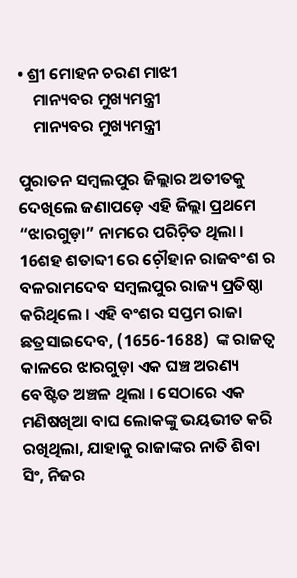• ଶ୍ରୀ ମୋହନ ଚରଣ ମାଝୀ
    ମାନ୍ୟବର ମୁଖ୍ୟମନ୍ତ୍ରୀ
    ମାନ୍ୟବର ମୁଖ୍ୟମନ୍ତ୍ରୀ

ପୁରାତନ ସମ୍ବଲପୁର ଜିଲ୍ଲାର ଅତୀତକୁ ଦେଖିଲେ ଜଣାପଡ଼େ ଏହି ଜିଲ୍ଲା ପ୍ରଥମେ “ଝାରଗୁଡ଼ା” ନାମରେ ପରିଚ଼ିତ ଥିଲା । 16ଶହ ଶତାବ୍ଦୀ ରେ ଚ଼ୌହାନ ରାଜବଂଶ ର ବଳରାମଦେବ ସମ୍ବଲପୁର ରାଜ୍ୟ ପ୍ରତିଷ୍ଠା କରିଥିଲେ । ଏହି ବଂଶର ସପ୍ତମ ରାଜା ଛତ୍ରସାଇଦେବ, (1656-1688)  ଙ୍କ ରାଜତ୍ୱ କାଳରେ ଝାରଗୁଡ଼ା ଏକ ଘଞ୍ଚ ଅରଣ୍ୟ ବେଷ୍ଟିତ ଅଞ୍ଚଳ ଥିଲା । ସେଠାରେ ଏକ ମଣିଷଖିଆ ବାଘ ଲୋକଙ୍କୁ ଭୟଭୀତ କରି ରଖିଥିଲା, ଯାହାକୁ ରାଜାଙ୍କର ନାତି ଶିବା ସିଂ, ନିଜର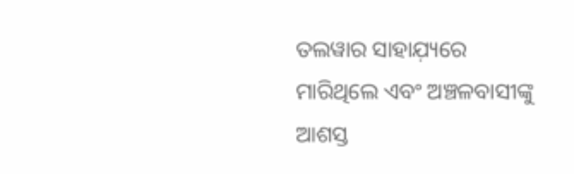ତଲୱାର ସାହାଯ଼୍ୟରେ ମାରିଥିଲେ ଏବଂ ଅଞ୍ଚଳବାସୀଙ୍କୁ ଆଶସ୍ତ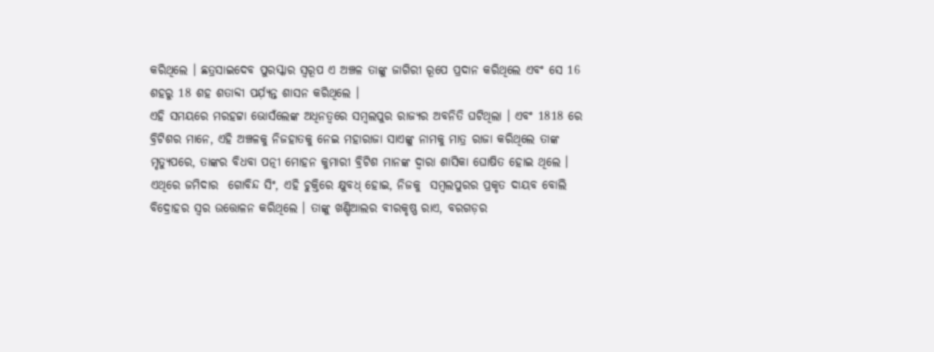କରିଥିଲେ । ଛତ୍ରସାଇଦେବ ପୁରସ୍କାର ସ୍ୱରୂପ ଏ ଅଞ୍ଚଳ ତାଙ୍କୁ ଜାଗିରୀ ରୂପେ ପ୍ରଦାନ କରିଥିଲେ ଏବଂ ସେ 16 ଶହରୁ 18 ଶହ ଶତାବ୍ଦୀ ପର୍ଯ଼୍ୟନ୍ତ ଶାସନ କରିଥିଲେ ।
ଏହି ସମୟରେ ମରହଟ୍ଟା ଭୋସଁଲେଙ୍କ ଅଧିନତ୍ୱରେ ସମ୍ବଲପୁର ରାଜ୍ୟର ଅବନିତି ଘଟିଥିଲା । ଏବଂ 1818 ରେ ବ୍ରିଟିଶର ମାନେ, ଏହି ଅଞ୍ଚଳକୁ ନିଜହାତକୁ ନେଇ ମହାରାଜା ସାଏଙ୍କୁ ନାମକୁ ମାତ୍ର ରାଜା କରିଥିଲେ ତାଙ୍କ ମୃତ୍ୟୁପରେ, ତାଙ୍କର ବିଧବା ପତ୍ନୀ ମୋହନ କୁମାରୀ ବ୍ରିଟିଶ ମାନଙ୍କ ଦ୍ୱାରା ଶାସିକା ଘୋଷିତ ହୋଇ ଥିଲେ । ଏଥିରେ ଜମିଦାର  ଗୋବିନ୍ଦ ସିଂ, ଏହି ଚୁକ୍ତିରେ କ୍ଷୁବଧ୍ ହୋଇ, ନିଜକୁ  ସମ୍ବଲପୁରର ପ୍ରକୃତ ଦାୟବ ବୋଲି ବିଦ୍ରୋହର ସ୍ୱର ଉତ୍ତୋଳନ କରିଥିଲେ । ତାଙ୍କୁ ଖଣ୍ଡିଆଲର ବୀରକୃଷ୍ଣ ରାଏ, ବରଗଡ଼ର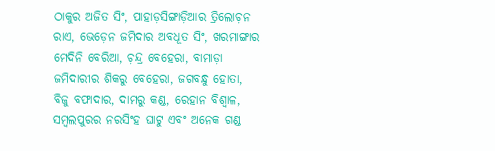ଠାକୁର ଅଜିତ ସିଂ, ପାହାଡ଼ସିଙ୍ଗାଡ଼ିଆର ତ୍ରିଲୋଚ଼ନ ରାଏ, ଭେଡ଼େନ ଜମିଦାର ଅବଧୂତ ସିଂ, ଖରମାଙ୍ଗାର ମେଦିନି ବେରିଆ, ଚ଼ନ୍ଦ୍ର ବେହେରା, ବାମାଡ଼ା ଜମିଦାରୀର ଶିକରୁ ବେହେରା, ଜଗବନ୍ଧୁ ହୋତା, ବିଜୁ ବଫାଦାର, ଦାମରୁ କଣ୍ଡ, ରେହାନ ବିଶ୍ୱାଳ, ସମ୍ବଲପୁରର ନରସିଂହ ଘାଟୁ ଏବଂ ଅନେକ ଗଣ୍ଡ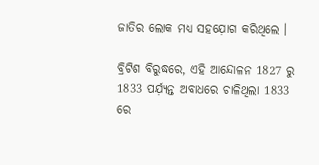ଜାତିର ଲୋକ ମଧ୍ୟ ସହଯ଼ୋଗ କରିଥିଲେ ।

ବ୍ରିଟିଶ ବିରୁଦ୍ଧରେ, ଏହି ଆନ୍ଦୋଳନ 1827 ରୁ 1833 ପର୍ଯ଼୍ୟନ୍ତ ଅବାଧରେ ଚାଳିଥିଲା 1833 ରେ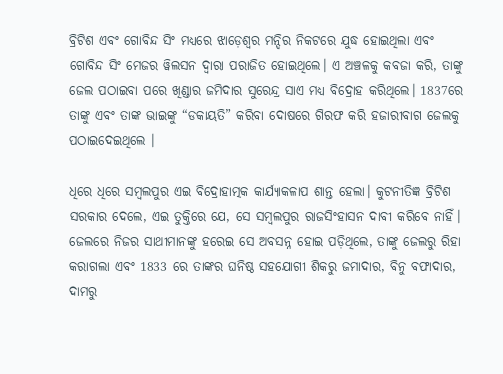ବ୍ରିଟିଶ ଏବଂ ଗୋବିନ୍ଦ ସିଂ ମଧ୍ୟରେ ଝାଡ଼େଶ୍ୱର ମନ୍ଦିର ନିକଟରେ ଯୁଦ୍ଧ ହୋଇଥିଲା ଏବଂ ଗୋବିନ୍ଦ ସିଂ ମେଜର ୱିଲସନ ଦ୍ୱାରା ପରାଜିତ ହୋଇଥିଲେ। ଏ ଅଞ୍ଚଳକୁ କବଜା କରି, ତାଙ୍କୁ ଜେଲ ପଠାଇବା ପରେ ଖିଣ୍ଡାର ଜମିଦାର ସୁରେନ୍ଦ୍ର ସାଏ ମଧ୍ୟ ବିଦ୍ରୋହ କରିଥିଲେ। 1837ରେ ତାଙ୍କୁ ଏବଂ ତାଙ୍କ ଭାଇଙ୍କୁ “ଡକାୟତି” କରିବା ଦୋଷରେ ଗିରଫ କରି ହଜାରୀବାଗ ଜେଲକୁ ପଠାଇଦେଇଥିଲେ ।

ଧିରେ ଧିରେ ସମ୍ୱଲପୁର ଏଇ ବିଦ୍ରୋହାତ୍ମକ କାର୍ଯ୍ୟାକଳାପ ଶାନ୍ତ ହେଲା। କୁଟନୀତିଜ୍ଞ ବ୍ରିଟିଶ ସରକାର ଦେଲେ, ଏଇ ତୁକ୍ତିରେ ଯେ, ସେ ସମ୍ୱଲପୁର ରାଜସିଂହାସନ ଦାବୀ କରିବେ ନାହିଁ। ଜେଲରେ ନିଜର ସାଥୀମାନଙ୍କୁ ହରେଇ ସେ ଅବସନ୍ନ ହୋଇ ପଡ଼ିଥିଲେ, ତାଙ୍କୁ ଜେଲରୁ ରିହା କରାଗଲା ଏବଂ 1833 ରେ ତାଙ୍କର ଘନିଷ୍ଠ ସହଯୋଗୀ ଶିକରୁ ଜମାଦାର, ବିନୁ ବଫାଦାର, ଦାମରୁ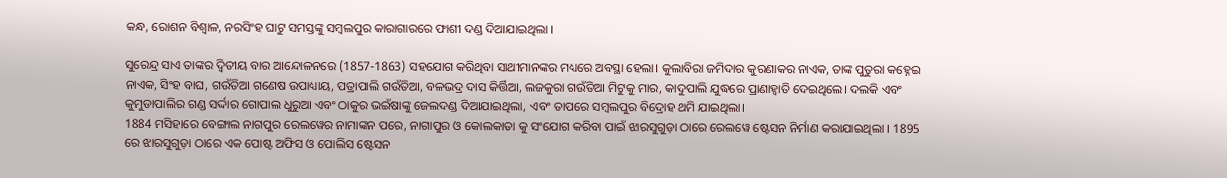କନ୍ଧ, ରୋଶନ ବିଶ୍ୱାଳ, ନରସିଂହ ଘାଟୁ ସମସ୍ତଙ୍କୁ ସମ୍ୱଲପୁର କାରାଗାରରେ ଫାଶୀ ଦଣ୍ଡ ଦିଆଯାଇଥିଲା ।

ସୁରେନ୍ଦ୍ର ସାଏ ତାଙ୍କର ଦ୍ୱିତୀୟ ବାର ଆନ୍ଦୋଳନରେ (1857-1863) ସହଯୋଗ କରିଥିବା ସାଥୀମାନଙ୍କର ମଧ୍ୟରେ ଅବସ୍ଥା ହେଲା। କୁଲାବିରା ଜମିଦାର କୁରଣାକର ନାଏକ, ତାଙ୍କ ପୁତୁରା କହ୍ନେଇ ନାଏକ, ସିଂହ ବାଘ, ଗଉଁତିଆ ଗଣେଷ ଉପାଧ୍ୟାୟ, ପତ୍ରାପାଲି ଗଉଁତିଆ, ବଳଭଦ୍ର ଦାସ କିର୍ତ୍ତିଆ, ଲଜକୁରା ଗଉଁତିଆ ମିଟୁକୁ ମାର, କାଦୁପାଲି ଯୁଦ୍ଧରେ ପ୍ରାଣାହ୍ୱାତି ଦେଇଥିଲେ। ଦଲକି ଏବଂ କୁମୁଡାପାଲିର ଗଣ୍ଡ ସର୍ଦ୍ଦାର ଗୋପାଲ ଧୁରୁଆ ଏବଂ ଠାକୁର ଭଇଁଷାଙ୍କୁ ଜେଲଦଣ୍ଡ ଦିଆଯାଇଥିଲା, ଏବଂ ତାପରେ ସମ୍ୱଲପୁର ବିଦ୍ରୋହ ଥମି ଯାଇଥିଲା।
1884 ମସିହାରେ ବେଙ୍ଗାଲ ନାଗପୁର ରେଲୱେର ନାମାଙ୍କନ ପରେ, ନାଗାପୁର ଓ କୋଲକାତା କୁ ସଂଯୋଗ କରିବା ପାଇଁ ଝାରସୁଗୁଡ଼ା ଠାରେ ରେଲୱେ ଷ୍ଟେସନ ନିର୍ମାଣ କରାଯାଇଥିଲା । 1895 ରେ ଝାରସୁଗୁଡ଼ା ଠାରେ ଏକ ପୋଷ୍ଟ ଅଫିସ ଓ ପୋଲିସ ଷ୍ଟେସନ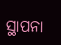ସ୍ଥାପନା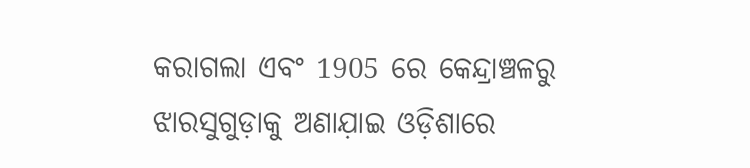କରାଗଲା ଏବଂ 1905 ରେ କେନ୍ଦ୍ରାଞ୍ଚଳରୁ ଝାରସୁଗୁଡ଼ାକୁ ଅଣାଯ଼ାଇ ଓଡ଼ିଶାରେ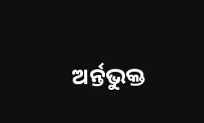ଅର୍ନ୍ତଭୁକ୍ତ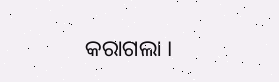କରାଗଲା ।